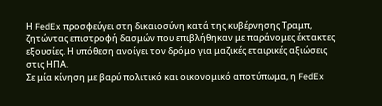Η FedEx προσφεύγει στη δικαιοσύνη κατά της κυβέρνησης Τραμπ, ζητώντας επιστροφή δασμών που επιβλήθηκαν με παράνομες έκτακτες εξουσίες. Η υπόθεση ανοίγει τον δρόμο για μαζικές εταιρικές αξιώσεις στις ΗΠΑ.
Σε μία κίνηση με βαρύ πολιτικό και οικονομικό αποτύπωμα, η FedEx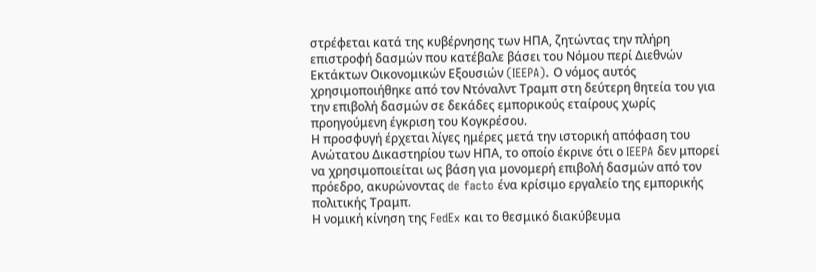στρέφεται κατά της κυβέρνησης των ΗΠΑ, ζητώντας την πλήρη επιστροφή δασμών που κατέβαλε βάσει του Νόμου περί Διεθνών Εκτάκτων Οικονομικών Εξουσιών (IEEPA). Ο νόμος αυτός χρησιμοποιήθηκε από τον Ντόναλντ Τραμπ στη δεύτερη θητεία του για την επιβολή δασμών σε δεκάδες εμπορικούς εταίρους χωρίς προηγούμενη έγκριση του Κογκρέσου.
Η προσφυγή έρχεται λίγες ημέρες μετά την ιστορική απόφαση του Ανώτατου Δικαστηρίου των ΗΠΑ, το οποίο έκρινε ότι ο IEEPA δεν μπορεί να χρησιμοποιείται ως βάση για μονομερή επιβολή δασμών από τον πρόεδρο, ακυρώνοντας de facto ένα κρίσιμο εργαλείο της εμπορικής πολιτικής Τραμπ.
Η νομική κίνηση της FedEx και το θεσμικό διακύβευμα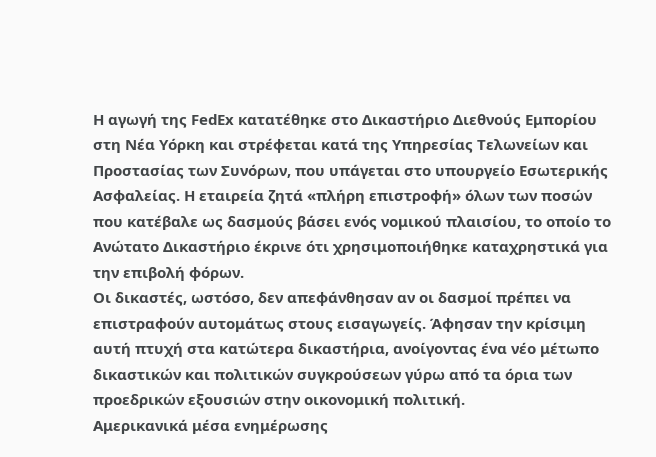Η αγωγή της FedEx κατατέθηκε στο Δικαστήριο Διεθνούς Εμπορίου στη Νέα Υόρκη και στρέφεται κατά της Υπηρεσίας Τελωνείων και Προστασίας των Συνόρων, που υπάγεται στο υπουργείο Εσωτερικής Ασφαλείας. Η εταιρεία ζητά «πλήρη επιστροφή» όλων των ποσών που κατέβαλε ως δασμούς βάσει ενός νομικού πλαισίου, το οποίο το Ανώτατο Δικαστήριο έκρινε ότι χρησιμοποιήθηκε καταχρηστικά για την επιβολή φόρων.
Οι δικαστές, ωστόσο, δεν απεφάνθησαν αν οι δασμοί πρέπει να επιστραφούν αυτομάτως στους εισαγωγείς. Άφησαν την κρίσιμη αυτή πτυχή στα κατώτερα δικαστήρια, ανοίγοντας ένα νέο μέτωπο δικαστικών και πολιτικών συγκρούσεων γύρω από τα όρια των προεδρικών εξουσιών στην οικονομική πολιτική.
Αμερικανικά μέσα ενημέρωσης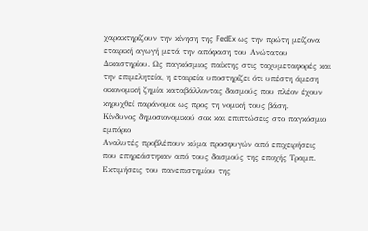χαρακτηρίζουν την κίνηση της FedEx ως την πρώτη μείζονα εταιρική αγωγή μετά την απόφαση του Ανώτατου Δικαστηρίου. Ως παγκόσμιος παίκτης στις ταχυμεταφορές και την επιμελητεία, η εταιρεία υποστηρίζει ότι υπέστη άμεση οικονομική ζημία καταβάλλοντας δασμούς που πλέον έχουν κηρυχθεί παράνομοι ως προς τη νομική τους βάση.
Κίνδυνος δημοσιονομικού σοκ και επιπτώσεις στο παγκόσμιο εμπόριο
Αναλυτές προβλέπουν κύμα προσφυγών από επιχειρήσεις που επηρεάστηκαν από τους δασμούς της εποχής Τραμπ. Εκτιμήσεις του πανεπιστημίου της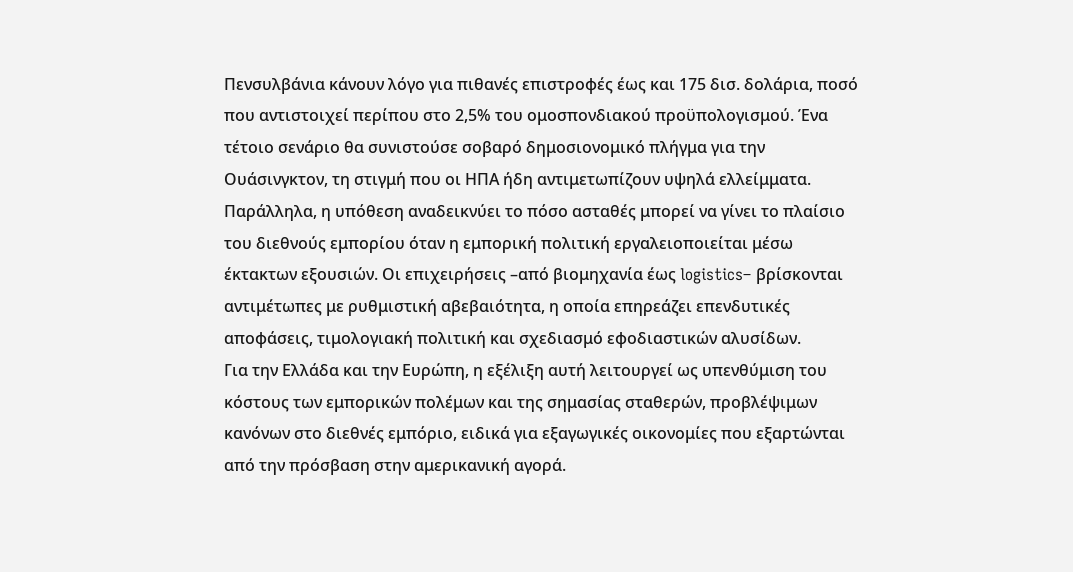Πενσυλβάνια κάνουν λόγο για πιθανές επιστροφές έως και 175 δισ. δολάρια, ποσό που αντιστοιχεί περίπου στο 2,5% του ομοσπονδιακού προϋπολογισμού. Ένα τέτοιο σενάριο θα συνιστούσε σοβαρό δημοσιονομικό πλήγμα για την Ουάσινγκτον, τη στιγμή που οι ΗΠΑ ήδη αντιμετωπίζουν υψηλά ελλείμματα.
Παράλληλα, η υπόθεση αναδεικνύει το πόσο ασταθές μπορεί να γίνει το πλαίσιο του διεθνούς εμπορίου όταν η εμπορική πολιτική εργαλειοποιείται μέσω έκτακτων εξουσιών. Οι επιχειρήσεις –από βιομηχανία έως logistics– βρίσκονται αντιμέτωπες με ρυθμιστική αβεβαιότητα, η οποία επηρεάζει επενδυτικές αποφάσεις, τιμολογιακή πολιτική και σχεδιασμό εφοδιαστικών αλυσίδων.
Για την Ελλάδα και την Ευρώπη, η εξέλιξη αυτή λειτουργεί ως υπενθύμιση του κόστους των εμπορικών πολέμων και της σημασίας σταθερών, προβλέψιμων κανόνων στο διεθνές εμπόριο, ειδικά για εξαγωγικές οικονομίες που εξαρτώνται από την πρόσβαση στην αμερικανική αγορά.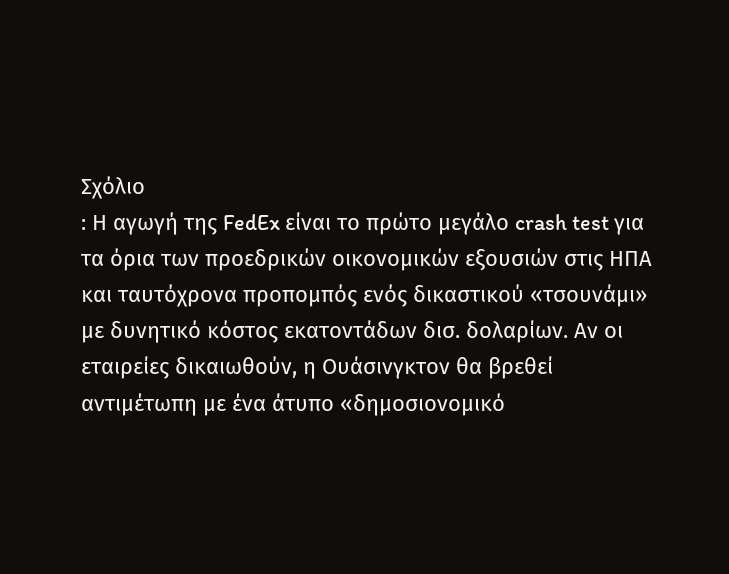Σχόλιο
: Η αγωγή της FedEx είναι το πρώτο μεγάλο crash test για τα όρια των προεδρικών οικονομικών εξουσιών στις ΗΠΑ και ταυτόχρονα προπομπός ενός δικαστικού «τσουνάμι» με δυνητικό κόστος εκατοντάδων δισ. δολαρίων. Αν οι εταιρείες δικαιωθούν, η Ουάσινγκτον θα βρεθεί αντιμέτωπη με ένα άτυπο «δημοσιονομικό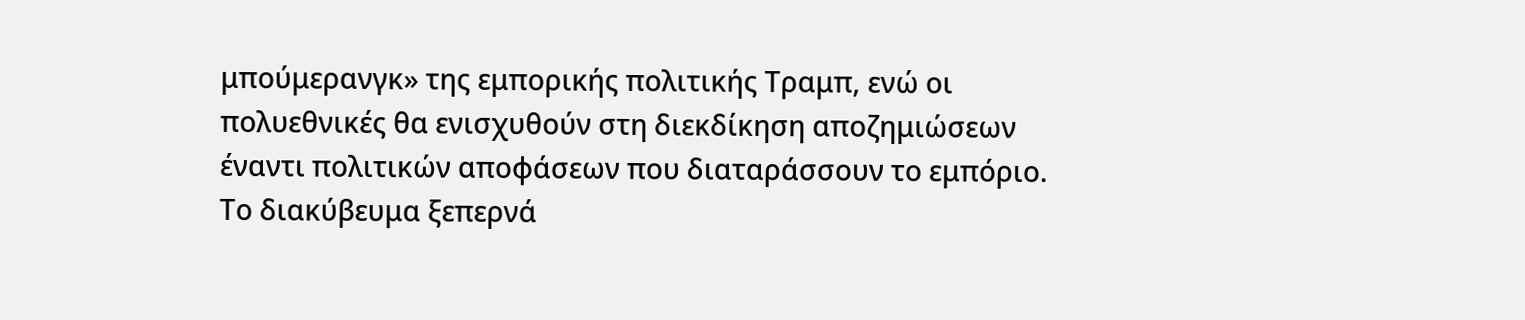μπούμερανγκ» της εμπορικής πολιτικής Τραμπ, ενώ οι πολυεθνικές θα ενισχυθούν στη διεκδίκηση αποζημιώσεων έναντι πολιτικών αποφάσεων που διαταράσσουν το εμπόριο. Το διακύβευμα ξεπερνά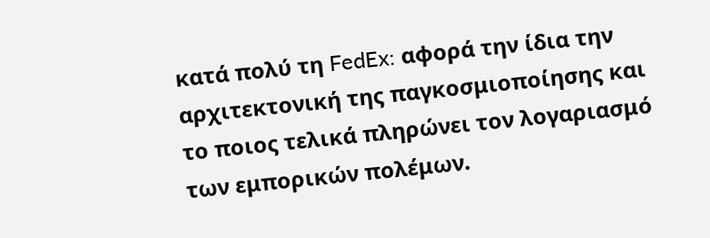κατά πολύ τη FedEx: αφορά την ίδια την αρχιτεκτονική της παγκοσμιοποίησης και το ποιος τελικά πληρώνει τον λογαριασμό των εμπορικών πολέμων.